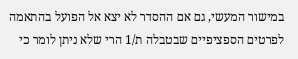במישור המעשי, גם אם ההסדר לא יצא אל הפועל בהתאמה לפרטים הספציפיים שבטבלה ת/1 הרי שלא ניתן לומר כי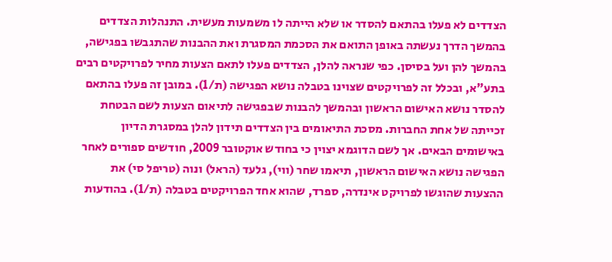הצדדים לא פעלו בהתאם להסדר או שלא הייתה לו משמעות מעשית. התנהלות הצדדים בהמשך הדרך נעשתה באופן התואם את הסכמת המסגרת ואת ההבנות שהתגבשו בפגישה, בהמשך להן ועל בסיסן. כפי שנראה להלן, הצדדים פעלו לתאם הצעות מחיר לפרויקטים רבים בתע"א, ובכלל זה לפרויקטים שצוינו בטבלה נושא הפגישה (ת/1). במובן זה פעלו בהתאם להסדר נושא האישום הראשון ובהמשך להבנות שבפגישה לתיאום הצעות לשם הבטחת זכייתה של אחת החברות. מסכת התיאומים בין הצדדים תידון להלן במסגרת הדיון באישומים הבאים. אך לשם הדוגמא יצוין כי בחודש אוקטובר 2009, חודשים ספורים לאחר הפגישה נושא האישום הראשון, תיאמו שחר (ווי), גלעד (הראל) ונוה (טריפל סי) את ההצעות שהוגשו לפרויקט אינדרה, ספרד, שהוא אחד הפרויקטים בטבלה (ת/1). בהודעות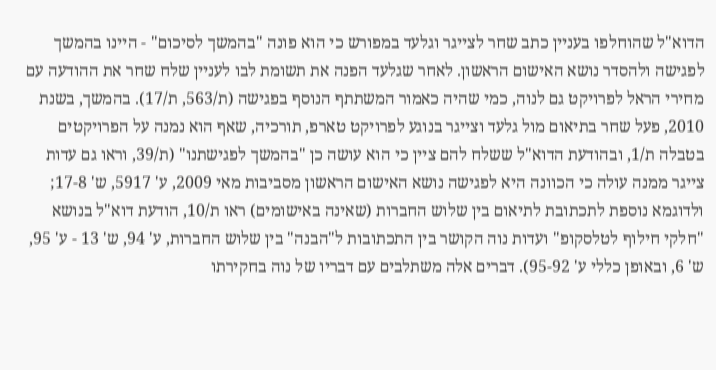הדוא"ל שהוחלפו בעניין כתב שחר לצייגר וגלעד במפורש כי הוא פונה "בהמשך לסיכום" - היינו בהמשך לפגישה ולהסדר נושא האישום הראשון. לאחר שגלעד הפנה את תשומת לבו לעניין שלח שחר את ההודעה עם מחירי הראל לפרויקט גם לנוה, כמי שהיה כאמור המשתתף הנוסף בפגישה (ת/563, ת/17). בהמשך, בשנת 2010, פעל שחר בתיאום מול גלעד וצייגר בנוגע לפרויקט טארפ, תורכיה, שאף הוא נמנה על הפרויקטים בטבלה ת/1, ובהודעת הדוא"ל ששלח להם ציין כי הוא עושה כן "בהמשך לפגישתנו" (ת/39, וראו גם עדות צייגר ממנה עולה כי הכוונה היא לפגישה נושא האישום הראשון מסביבות מאי 2009, ע' 5917, ש' 17-8; ולדוגמא נוספת לתכתובת לתיאום בין שלוש החברות (שאינה באישומים) ראו ת/10, הודעת דוא"ל בנושא "חלקי חילוף לטלסקופ" ועדות נוה הקושר בין התכתובות ל"הבנה" בין שלוש החברות, ע' 94, ש' 13 - ע' 95, ש' 6, ובאופן כללי ע' 95-92). דברים אלה משתלבים עם דבריו של נוה בחקירתו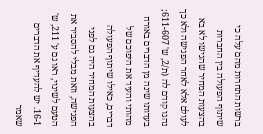ברשות התחרות מהם עלה כי שיתוף הפעולה בין החברות בהצעות המחיר שהגישו לא בא לעולם אלא לאחר הפגישה ולא כך נהגו קודם לה (ת/2, ש' 611-607; בעדותו שינה מן הדברים באורח מהותי והעיד את היפוכם של דברים, כאילו שיתוף הפעולה בהצעות המחיר היה גם לפני הפגישה, וזאת מבלי להסביר את הטעם לשינוי, ראו גם ע' 211, ש' 16-1. יש להעדיף את הדברים שאמר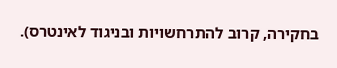בחקירה, קרוב להתרחשויות ובניגוד לאינטרס).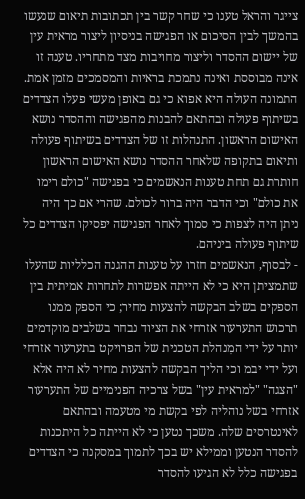צייגר והראל טענו כי שחר קשר בין תכתובות תיאום שנעשו בהמשך לבין הסיכום או הפגישה בניסיון ליצור מראית עין של יישום ההסדר וליצור מחויבות מצד מתחריו. טענה זו אינה מבוססת ואינה נתמכת בראיות והמסמכים מזמן אמת. התמונה העולה היא אפוא כי גם באופן מעשי פעלו הצדדים בשיתוף פעולה ובהתאם להבנות מהפגישה וההסדר נושא האישום הראשון. התנהלות זו של הצדדים בשיתוף פעולה ותיאום בתקופה שלאחר ההסדר נושא האישום הראשון חותרת גם תחת טענות הנאשמים כי בפגישה "כולם רימו את כולם" וכי הדבר היה ברור לכולם. שהרי אם כך היה ניתן היה לצפות כי סמוך לאחר הפגישה יפסיקו הצדדים כל שיתוף פעולה ביניהם.
- לבסוף, הנאשמים חזרו על טענות ההגנה הכלליות שהעלו שתמציתן היא כי לא הייתה אפשרות לתחרות אמיתית בין הספקים בשלב הבקשה להצעות מחיר; כי הספק ממנו תרכוש התערעור אזרחי את הציוד נבחר בשלבים מוקדמים יותר על ידי המִנהלת הטכנית של הפרויקט בתערעור אזרחי ועל ידי יבמ וכי הליך הבקשה להצעות מחיר לא היה אלא "הצגה" "למראית עין" בשל צרכיה הפנימיים של התערעור אזרחי בשל נוהליה לפי בקשת מי מטעמה ובהתאם לאינטרסים שלה. משכך נטען כי לא הייתה כל היתכנות להסדר הנטען וממילא יש בכך לתמוך במסקנה כי הצדדים בפגישה כלל לא הגיעו להסדר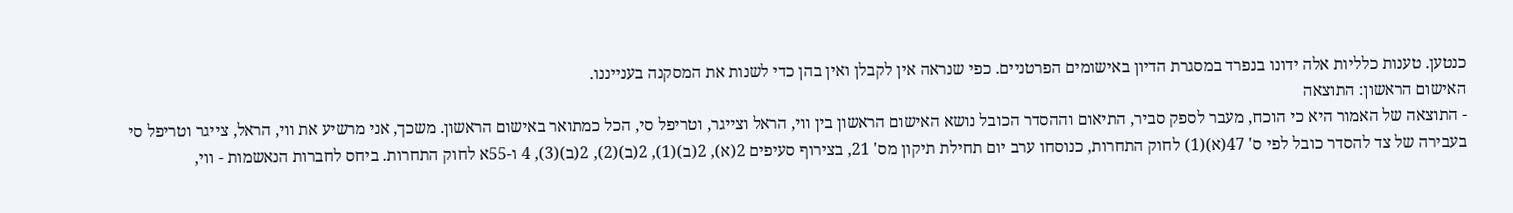כנטען. טענות כלליות אלה ידונו בנפרד במסגרת הדיון באישומים הפרטניים. כפי שנראה אין לקבלן ואין בהן כדי לשנות את המסקנה בענייננו.
האישום הראשון: התוצאה
- התוצאה של האמור היא כי הוכח, מעבר לספק סביר, התיאום וההסדר הכובל נושא האישום הראשון בין ווי, הראל וצייגר, וטריפל סי, הכל כמתואר באישום הראשון. משכך, אני מרשיע את ווי, הראל, צייגר וטריפל סי בעבירה של צד להסדר כובל לפי ס' 47(א)(1) לחוק התחרות, כנוסחו ערב יום תחילת תיקון מס' 21, בצירוף סעיפים 2(א), 2(ב)(1), 2(ב)(2), 2(ב)(3), 4 ו-55א לחוק התחרות. ביחס לחברות הנאשמות - ווי,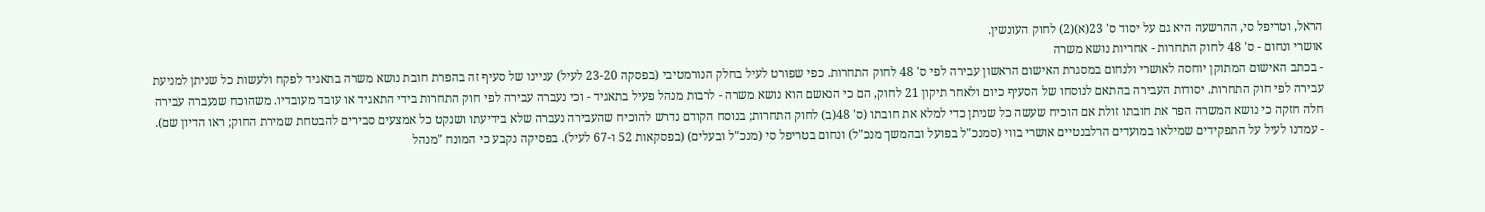הראל, וטריפל סי, ההרשעה היא גם על יסוד ס' 23(א)(2) לחוק העונשין.
אושרי ונחום - ס' 48 לחוק התחרות - אחריות נושא משרה
- בכתב האישום המתוקן יוחסה לאושרי ולנחום במסגרת האישום הראשון עבירה לפי ס' 48 לחוק התחרות. כפי שפורט לעיל בחלק הנורמטיבי (בפסקה 23-20 לעיל) עניינו של סעיף זה בהפרת חובת נושא משרה בתאגיד לפקח ולעשות כל שניתן למניעת עבירה לפי חוק התחרות. יסודות העבירה בהתאם לנוסחו של הסעיף כיום ולאחר תיקון 21 לחוק, הם כי הנאשם הוא נושא משרה - לרבות מנהל פעיל בתאגיד - וכי נעברה עבירה לפי חוק התחרות בידי התאגיד או עובד מעובדיו. משהוכח שנעברה עבירה חלה חזקה כי נושא המשרה הפר את חובתו זולת אם הוכיח שעשה כל שניתן כדי למלא את חובתו (ס' 48(ב) לחוק התחרות; בנוסח הקודם נדרש להוכיח שהעבירה נעברה שלא בידיעתו ושנקט כל אמצעים סבירים להבטחת שמירת החוק; ראו הדיון שם).
- עמדנו לעיל על התפקידים שמילאו במועדים הרלבנטיים אושרי בווי (סמנכ"ל בפועל ובהמשך מנכ"ל) ונחום בטריפל סי (מנכ"ל ובעלים) (בפסקאות 52 ו-67 לעיל). בפסיקה נקבע כי המונח "מנהל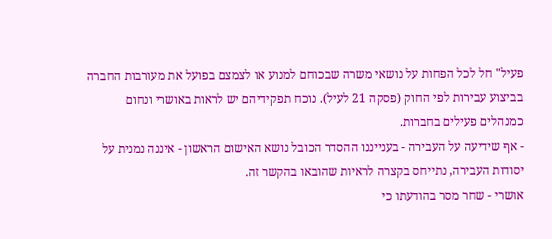פעיל" חל לכל הפחות על נושאי משרה שבכוחם למנוע או לצמצם בפועל את מעורבות החברה בביצוע עבירות לפי החוק (פסקה 21 לעיל). נוכח תפקידיהם יש לראות באושרי ונחום כמנהלים פעילים בחברות.
- אף שידיעה על העבירה - בענייננו ההסדר הכובל נושא האישום הראשון - איננה נמנית על יסודות העבירה, נתייחס בקצרה לראיות שהובאו בהקשר זה.
אושרי - שחר מסר בהודעתו כי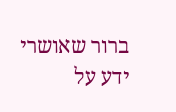ברור שאושרי ידע על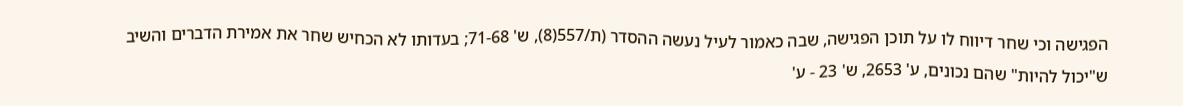הפגישה וכי שחר דיווח לו על תוכן הפגישה, שבה כאמור לעיל נעשה ההסדר (ת/557(8), ש' 71-68; בעדותו לא הכחיש שחר את אמירת הדברים והשיב ש"יכול להיות" שהם נכונים, ע' 2653, ש' 23 - ע'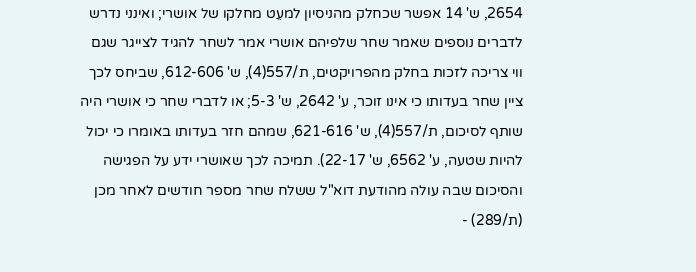2654, ש' 14 אפשר שכחלק מהניסיון למעֵט מחלקו של אושרי; ואינני נדרש לדברים נוספים שאמר שחר שלפיהם אושרי אמר לשחר להגיד לצייגר שגם ווי צריכה לזכות בחלק מהפרויקטים, ת/557(4), ש' 612-606, שביחס לכך ציין שחר בעדותו כי אינו זוכר, ע' 2642, ש' 5-3; או לדברי שחר כי אושרי היה שותף לסיכום, ת/557(4), ש' 621-616, שמהם חזר בעדותו באומרו כי יכול להיות שטעה, ע' 6562, ש' 22-17). תמיכה לכך שאושרי ידע על הפגישה והסיכום שבה עולה מהודעת דוא"ל ששלח שחר מספר חודשים לאחר מכן (ת/289) -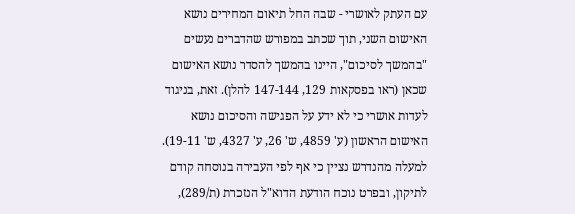עם העתק לאושרי - שבה החל תיאום המחירים נושא האישום השני, תוך שכתב במפורש שהדברים נעשים "בהמשך לסיכום", היינו בהמשך להסדר נושא האישום שכאן (ראו בפסקאות 129, 147-144 להלן). זאת, בניגוד לעדות אושרי כי לא ידע על הפגישה והסיכום נושא האישום הראשון (ע' 4859, ש' 26, ע' 4327, ש' 19-11). למעלה מהנדרש נציין כי אף לפי העבירה בנוסחה קודם לתיקון, ובפרט נוכח הודעת הדוא"ל הנזכרת (ת/289),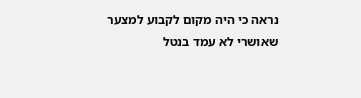נראה כי היה מקום לקבוע למצער שאושרי לא עמד בנטל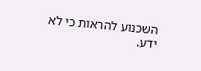השכנוע להראות כי לא ידע.